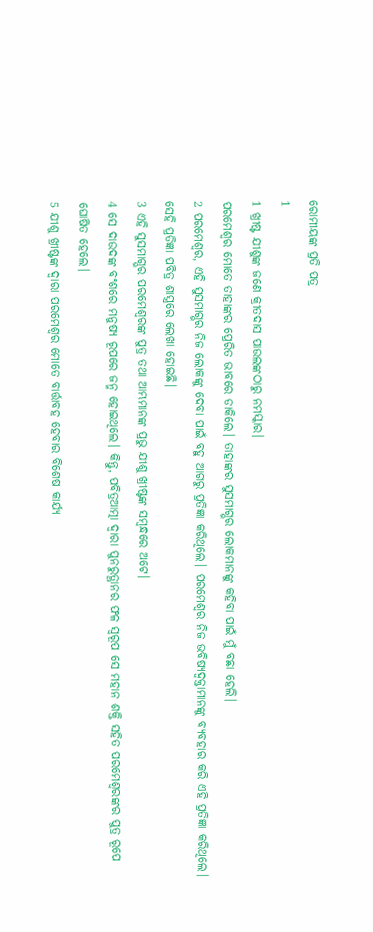ରୋମୀୟଙ୍କ ପ୍ରତି ପତ୍ର
1
1 ଖ୍ରୀଷ୍ଟ ଯୀଶୁଙ୍କ ଜଣେ କ୍ରୀତଦାସ ପାଉଲଙ୍କଠାରୁ ନମସ୍କାର।
ପରମେଶ୍ୱର ମୋତେ ତାହାଙ୍କର ପ୍ରେରିତ ଭାବରେ ଡାକିଲେ। ତାହାଙ୍କର ସୁସମାଗ୍ଭର ଲୋକମାନଙ୍କୁ କହିବା ପାଇଁ ମୁଁ ବଛା ହେଲି।
2 ପରମେଶ୍ୱର, ଏହି ସୁସମାଗ୍ଭର ନିଜ ଲୋକଙ୍କୁ ଦେବା ପାଇଁ ବହୁ ଆଗରୁ ପ୍ରତିଜ୍ଞା କରିଥିଲେ। ପରମେଶ୍ୱର ନିଜ ଭବିଷ୍ୟଦ୍ବକ୍ତାମାନଙ୍କୁ ବ୍ୟବହାର କରି ଏହି ପ୍ରତିଜ୍ଞା କରିଥିଲେ। ସେହି ପ୍ରତିଜ୍ଞା ପବିତ୍ର ଶାସ୍ତ୍ରରେ ଲେଖା ହୋଇଛି।
3 ଏହି ସୁସମାଗ୍ଭର ପରମେଶ୍ୱରଙ୍କ ପୁତ୍ର ତଥା ଆମ୍ଭମାନଙ୍କ ପ୍ରଭୁ ଯୀଶୁ ଖ୍ରୀଷ୍ଟଙ୍କ ସମ୍ବନ୍ଧରେ ଅଟେ।
4 ସେ ଦାଉଦଙ୍କ ବଂଶରେ ମନୁଷ୍ୟ ରୂପରେ ଜନ୍ମ ହୋଇଥିଲେ। କିନ୍ତୁ, ପବିତ୍ରଆତ୍ମା ଦ୍ୱାରା ପୁନରୁତ୍ଥାନର ଫଳ ସ୍ୱରୂପ ସେ ମହାନ ଶକ୍ତି ସହିତ ପରମେଶ୍ୱରଙ୍କର ପୁତ୍ର ରୂପେ ଘୋଷିତ ହେଲେ।
5 ଯୀଶୁ ଖ୍ରୀଷ୍ଟଙ୍କ ଦ୍ୱାରା ପରମେଶ୍ୱର ମୋତେ ବାର୍ତ୍ତାବହ ହେବାର ବିଶେଷ କାର୍ଯ୍ୟ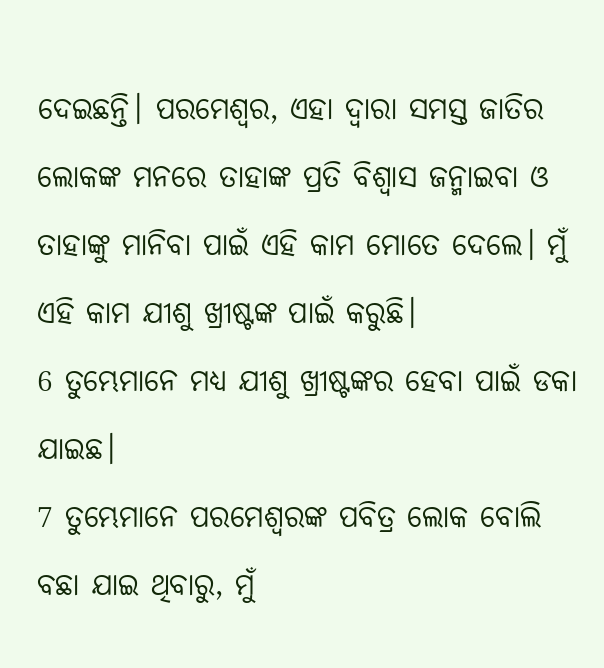ଦେଇଛନ୍ତି। ପରମେଶ୍ୱର, ଏହା ଦ୍ୱାରା ସମସ୍ତ ଜାତିର ଲୋକଙ୍କ ମନରେ ତାହାଙ୍କ ପ୍ରତି ବିଶ୍ୱାସ ଜନ୍ମାଇବା ଓ ତାହାଙ୍କୁ ମାନିବା ପାଇଁ ଏହି କାମ ମୋତେ ଦେଲେ। ମୁଁ ଏହି କାମ ଯୀଶୁ ଖ୍ରୀଷ୍ଟଙ୍କ ପାଇଁ କରୁଛି।
6 ତୁମ୍ଭେମାନେ ମଧ୍ୟ ଯୀଶୁ ଖ୍ରୀଷ୍ଟଙ୍କର ହେବା ପାଇଁ ଡକା ଯାଇଛ।
7 ତୁମ୍ଭେମାନେ ପରମେଶ୍ୱରଙ୍କ ପବିତ୍ର ଲୋକ ବୋଲି ବଛା ଯାଇ ଥିବାରୁ, ମୁଁ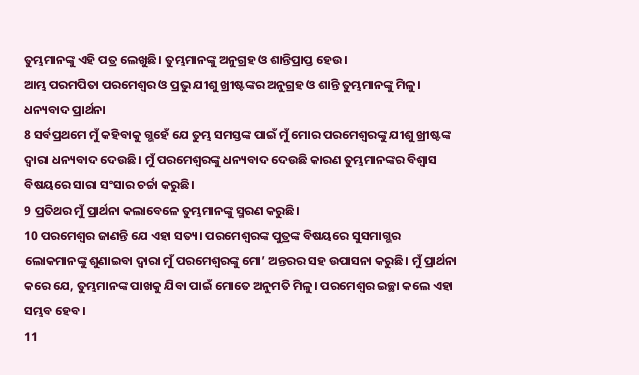ତୁମ୍ଭମାନଙ୍କୁ ଏହି ପତ୍ର ଲେଖୁଛି। ତୁମ୍ଭମାନଙ୍କୁ ଅନୁଗ୍ରହ ଓ ଶାନ୍ତିପ୍ରାପ୍ତ ହେଉ।
ଆମ୍ଭ ପରମପିତା ପରମେଶ୍ୱର ଓ ପ୍ରଭୁ ଯୀଶୁ ଖ୍ରୀଷ୍ଟଙ୍କର ଅନୁଗ୍ରହ ଓ ଶାନ୍ତି ତୁମ୍ଭମାନଙ୍କୁ ମିଳୁ।
ଧନ୍ୟବାଦ ପ୍ରାର୍ଥନା
8 ସର୍ବପ୍ରଥମେ ମୁଁ କହିବାକୁ ଗ୍ଭହେଁ ଯେ ତୁମ୍ଭ ସମସ୍ତଙ୍କ ପାଇଁ ମୁଁ ମୋର ପରମେଶ୍ୱରଙ୍କୁ ଯୀଶୁ ଖ୍ରୀଷ୍ଟଙ୍କ ଦ୍ୱାରା ଧନ୍ୟବାଦ ଦେଉଛି। ମୁଁ ପରମେଶ୍ୱରଙ୍କୁ ଧନ୍ୟବାଦ ଦେଉଛି କାରଣ ତୁମ୍ଭମାନଙ୍କର ବିଶ୍ୱାସ ବିଷୟରେ ସାରା ସଂସାର ଚର୍ଚ୍ଚା କରୁଛି।
9 ପ୍ରତିଥର ମୁଁ ପ୍ରାର୍ଥନା କଲାବେଳେ ତୁମ୍ଭମାନଙ୍କୁ ସ୍ମରଣ କରୁଛି।
10 ପରମେଶ୍ୱର ଜାଣନ୍ତି ଯେ ଏହା ସତ୍ୟ। ପରମେଶ୍ୱରଙ୍କ ପୁତ୍ରଙ୍କ ବିଷୟରେ ସୁସମାଗ୍ଭର ଲୋକମାନଙ୍କୁ ଶୁଣାଇବା ଦ୍ୱାରା ମୁଁ ପରମେଶ୍ୱରଙ୍କୁ ମୋ’ ଅନ୍ତରର ସହ ଉପାସନା କରୁଛି। ମୁଁ ପ୍ରାର୍ଥନା କରେ ଯେ, ତୁମ୍ଭମାନଙ୍କ ପାଖକୁ ଯିବା ପାଇଁ ମୋତେ ଅନୁମତି ମିଳୁ। ପରମେଶ୍ୱର ଇଚ୍ଛା କଲେ ଏହା ସମ୍ଭବ ହେବ।
11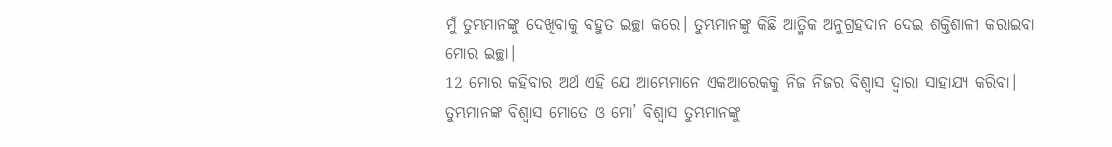ମୁଁ ତୁମ୍ଭମାନଙ୍କୁ ଦେଖିବାକୁ ବହୁତ ଇଚ୍ଛା କରେ। ତୁମ୍ଭମାନଙ୍କୁ କିଛି ଆତ୍ମିକ ଅନୁଗ୍ରହଦାନ ଦେଇ ଶକ୍ତିଶାଳୀ କରାଇବା ମୋର ଇଚ୍ଛା।
12 ମୋର କହିବାର ଅର୍ଥ ଏହି ଯେ ଆମ୍ଭେମାନେ ଏକଆରେକକୁ ନିଜ ନିଜର ବିଶ୍ୱାସ ଦ୍ୱାରା ସାହାଯ୍ୟ କରିବା। ତୁମ୍ଭମାନଙ୍କ ବିଶ୍ୱାସ ମୋତେ ଓ ମୋ’ ବିଶ୍ୱାସ ତୁମ୍ଭମାନଙ୍କୁ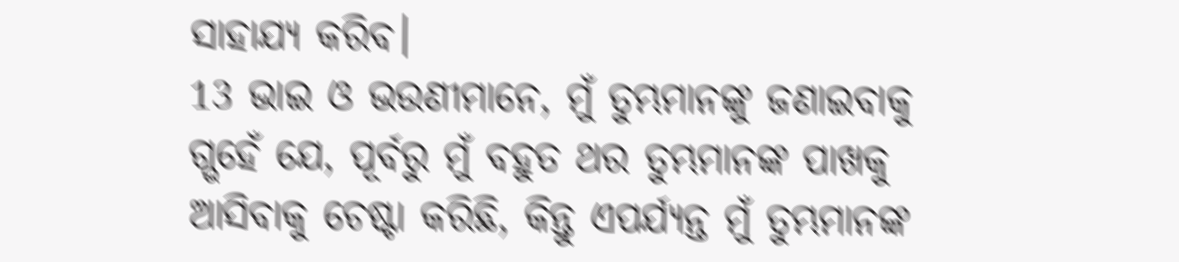ସାହାଯ୍ୟ କରିବ।
13 ଭାଇ ଓ ଭଉଣୀମାନେ, ମୁଁ ତୁମ୍ଭମାନଙ୍କୁ ଜଣାଇବାକୁ ଗ୍ଭହେଁ ଯେ, ପୂର୍ବରୁ ମୁଁ ବହୁତ ଥର ତୁମ୍ଭମାନଙ୍କ ପାଖକୁ ଆସିବାକୁ ଚେଷ୍ଟା କରିଛି, କିନ୍ତୁ ଏପର୍ଯ୍ୟନ୍ତ ମୁଁ ତୁମ୍ଭମାନଙ୍କ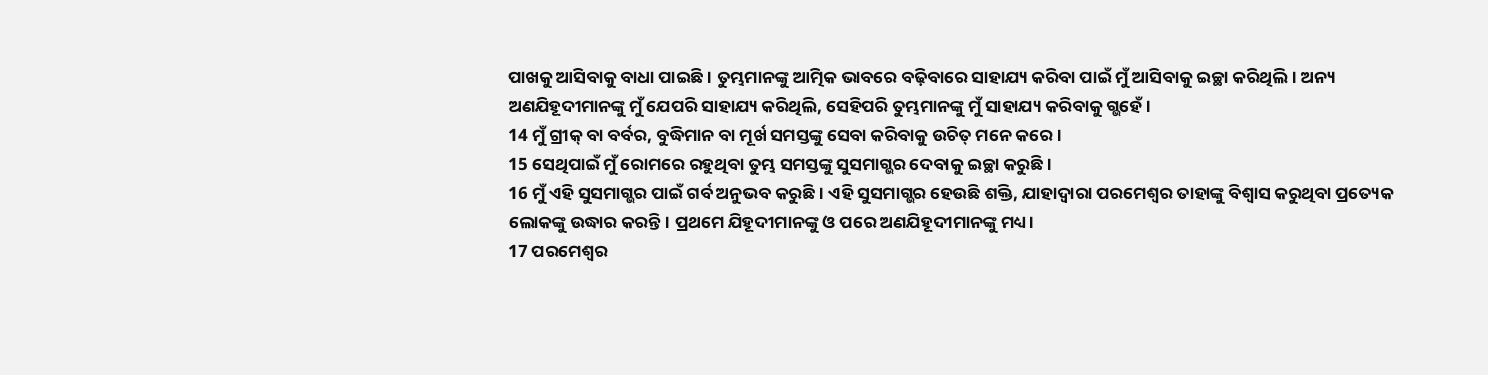ପାଖକୁ ଆସିବାକୁ ବାଧା ପାଇଛି। ତୁମ୍ଭମାନଙ୍କୁ ଆତ୍ମିକ ଭାବରେ ବଢ଼ିବାରେ ସାହାଯ୍ୟ କରିବା ପାଇଁ ମୁଁ ଆସିବାକୁ ଇଚ୍ଛା କରିଥିଲି। ଅନ୍ୟ ଅଣଯିହୂଦୀମାନଙ୍କୁ ମୁଁ ଯେପରି ସାହାଯ୍ୟ କରିଥିଲି, ସେହିପରି ତୁମ୍ଭମାନଙ୍କୁ ମୁଁ ସାହାଯ୍ୟ କରିବାକୁ ଗ୍ଭହେଁ।
14 ମୁଁ ଗ୍ରୀକ୍ ବା ବର୍ବର, ବୁଦ୍ଧିମାନ ବା ମୂର୍ଖ ସମସ୍ତଙ୍କୁ ସେବା କରିବାକୁ ଉଚିତ୍ ମନେ କରେ।
15 ସେଥିପାଇଁ ମୁଁ ରୋମରେ ରହୁଥିବା ତୁମ୍ଭ ସମସ୍ତଙ୍କୁ ସୁସମାଗ୍ଭର ଦେବାକୁ ଇଚ୍ଛା କରୁଛି।
16 ମୁଁ ଏହି ସୁସମାଗ୍ଭର ପାଇଁ ଗର୍ବ ଅନୁଭବ କରୁଛି। ଏହି ସୁସମାଗ୍ଭର ହେଉଛି ଶକ୍ତି, ଯାହାଦ୍ୱାରା ପରମେଶ୍ୱର ତାହାଙ୍କୁ ବିଶ୍ୱାସ କରୁଥିବା ପ୍ରତ୍ୟେକ ଲୋକଙ୍କୁ ଉଦ୍ଧାର କରନ୍ତି। ପ୍ରଥମେ ଯିହୂଦୀମାନଙ୍କୁ ଓ ପରେ ଅଣଯିହୂଦୀମାନଙ୍କୁ ମଧ୍ୟ।
17 ପରମେଶ୍ୱର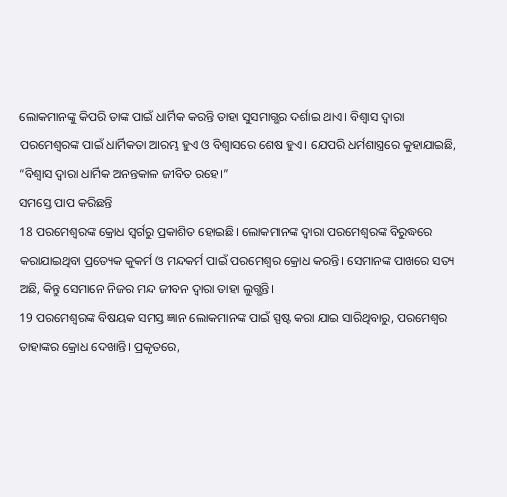ଲୋକମାନଙ୍କୁ କିପରି ତାଙ୍କ ପାଇଁ ଧାର୍ମିକ କରନ୍ତି ତାହା ସୁସମାଗ୍ଭର ଦର୍ଶାଇ ଥାଏ। ବିଶ୍ୱାସ ଦ୍ୱାରା ପରମେଶ୍ୱରଙ୍କ ପାଇଁ ଧାର୍ମିକତା ଆରମ୍ଭ ହୁଏ ଓ ବିଶ୍ୱାସରେ ଶେଷ ହୁଏ। ଯେପରି ଧର୍ମଶାସ୍ତ୍ରରେ କୁହାଯାଇଛି, “ବିଶ୍ୱାସ ଦ୍ୱାରା ଧାର୍ମିକ ଅନନ୍ତକାଳ ଜୀବିତ ରହେ।”
ସମସ୍ତେ ପାପ କରିଛନ୍ତି
18 ପରମେଶ୍ୱରଙ୍କ କ୍ରୋଧ ସ୍ୱର୍ଗରୁ ପ୍ରକାଶିତ ହୋଇଛି। ଲୋକମାନଙ୍କ ଦ୍ୱାରା ପରମେଶ୍ୱରଙ୍କ ବିରୁଦ୍ଧରେ କରାଯାଇଥିବା ପ୍ରତ୍ୟେକ କୁକର୍ମ ଓ ମନ୍ଦକର୍ମ ପାଇଁ ପରମେଶ୍ୱର କ୍ରୋଧ କରନ୍ତି। ସେମାନଙ୍କ ପାଖରେ ସତ୍ୟ ଅଛି, କିନ୍ତୁ ସେମାନେ ନିଜର ମନ୍ଦ ଜୀବନ ଦ୍ୱାରା ତାହା ଲୁଗ୍ଭନ୍ତି।
19 ପରମେଶ୍ୱରଙ୍କ ବିଷୟକ ସମସ୍ତ ଜ୍ଞାନ ଲୋକମାନଙ୍କ ପାଇଁ ସ୍ପଷ୍ଟ କରା ଯାଇ ସାରିଥିବାରୁ, ପରମେଶ୍ୱର ତାହାଙ୍କର କ୍ରୋଧ ଦେଖାନ୍ତି। ପ୍ରକୃତରେ,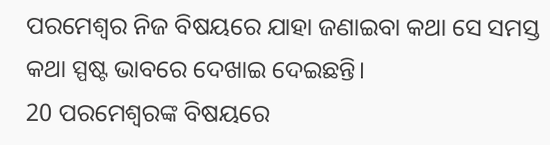ପରମେଶ୍ୱର ନିଜ ବିଷୟରେ ଯାହା ଜଣାଇବା କଥା ସେ ସମସ୍ତ କଥା ସ୍ପଷ୍ଟ ଭାବରେ ଦେଖାଇ ଦେଇଛନ୍ତି।
20 ପରମେଶ୍ୱରଙ୍କ ବିଷୟରେ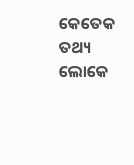କେତେକ ତଥ୍ୟ ଲୋକେ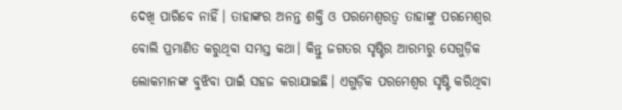ଦେଖି ପାରିବେ ନାହିଁ। ତାହାଙ୍କର ଅନନ୍ତ ଶକ୍ତି ଓ ପରମେଶ୍ୱରତ୍ୱ ତାହାଙ୍କୁ ପରମେଶ୍ୱର ବୋଲି ପ୍ରମାଣିତ କରୁଥିବା ସମସ୍ତ କଥା। କିନ୍ତୁ ଜଗତର ସୃଷ୍ଟିର ଆରମ୍ଭରୁ ସେଗୁଡ଼ିକ ଲୋକମାନଙ୍କ ବୁଝିବା ପାଇଁ ସହଜ କରାଯାଇଛି। ଏଗୁଡ଼ିକ ପରମେଶ୍ୱର ସୃଷ୍ଟି କରିଥିବା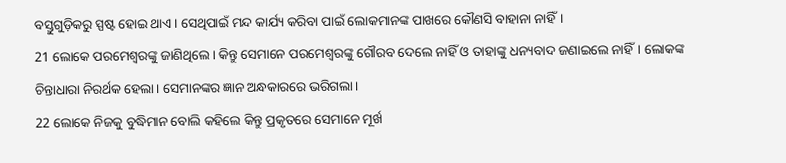ବସ୍ତୁଗୁଡ଼ିକରୁ ସ୍ପଷ୍ଟ ହୋଇ ଥାଏ। ସେଥିପାଇଁ ମନ୍ଦ କାର୍ଯ୍ୟ କରିବା ପାଇଁ ଲୋକମାନଙ୍କ ପାଖରେ କୌଣସି ବାହାନା ନାହିଁ।
21 ଲୋକେ ପରମେଶ୍ୱରଙ୍କୁ ଜାଣିଥିଲେ। କିନ୍ତୁ ସେମାନେ ପରମେଶ୍ୱରଙ୍କୁ ଗୌରବ ଦେଲେ ନାହିଁ ଓ ତାହାଙ୍କୁ ଧନ୍ୟବାଦ ଜଣାଇଲେ ନାହିଁ। ଲୋକଙ୍କ ଚିନ୍ତାଧାରା ନିରର୍ଥକ ହେଲା। ସେମାନଙ୍କର ଜ୍ଞାନ ଅନ୍ଧକାରରେ ଭରିଗଲା।
22 ଲୋକେ ନିଜକୁ ବୁଦ୍ଧିମାନ ବୋଲି କହିଲେ କିନ୍ତୁ ପ୍ରକୃତରେ ସେମାନେ ମୂର୍ଖ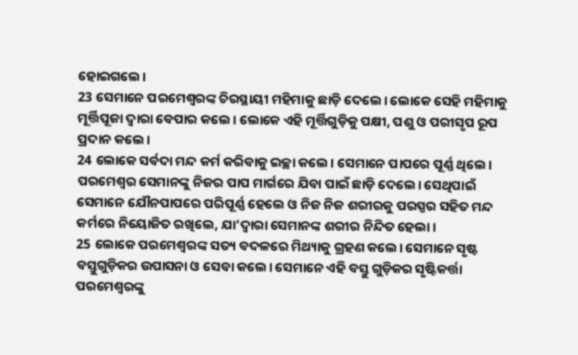ହୋଇଗଲେ।
23 ସେମାନେ ପରମେଶ୍ୱରଙ୍କ ଚିରସ୍ଥାୟୀ ମହିମାକୁ ଛାଡ଼ି ଦେଲେ। ଲୋକେ ସେହି ମହିମାକୁ ମୂର୍ତ୍ତିପୂଜା ଦ୍ୱାରା ବେପାର କଲେ। ଲୋକେ ଏହି ମୂର୍ତ୍ତିଗୁଡ଼ିକୁ ପକ୍ଷୀ, ପଶୁ ଓ ପରୀସୃପ ରୂପ ପ୍ରଦାନ କଲେ।
24 ଲୋକେ ସର୍ବଦା ମନ୍ଦ କର୍ମ କରିବାକୁ ଇଚ୍ଛା କଲେ। ସେମାନେ ପାପରେ ପୂର୍ଣ୍ଣ ଥିଲେ। ପରମେଶ୍ୱର ସେମାନଙ୍କୁ ନିଜର ପାପ ମାର୍ଗରେ ଯିବା ପାଇଁ ଛାଡ଼ି ଦେଲେ। ସେଥିପାଇଁ ସେମାନେ ଯୌନପାପରେ ପରିପୂର୍ଣ୍ଣ ହେଲେ ଓ ନିଜ ନିଜ ଶରୀରକୁ ପରସ୍ପର ସହିତ ମନ୍ଦ କର୍ମରେ ନିୟୋଜିତ ରଖିଲେ, ଯା’ଦ୍ୱାରା ସେମାନଙ୍କ ଶରୀର ନିନ୍ଦିତ ହେଲା।
25 ଲୋକେ ପରମେଶ୍ୱରଙ୍କ ସତ୍ୟ ବଦଳରେ ମିଥ୍ୟାକୁ ଗ୍ରହଣ କଲେ। ସେମାନେ ସୃଷ୍ଟ ବସ୍ତୁଗୁଡ଼ିକର ଉପାସନା ଓ ସେବା କଲେ। ସେମାନେ ଏହି ବସ୍ତୁ ଗୁଡ଼ିକର ସୃଷ୍ଟିକର୍ତ୍ତା ପରମେଶ୍ୱରଙ୍କୁ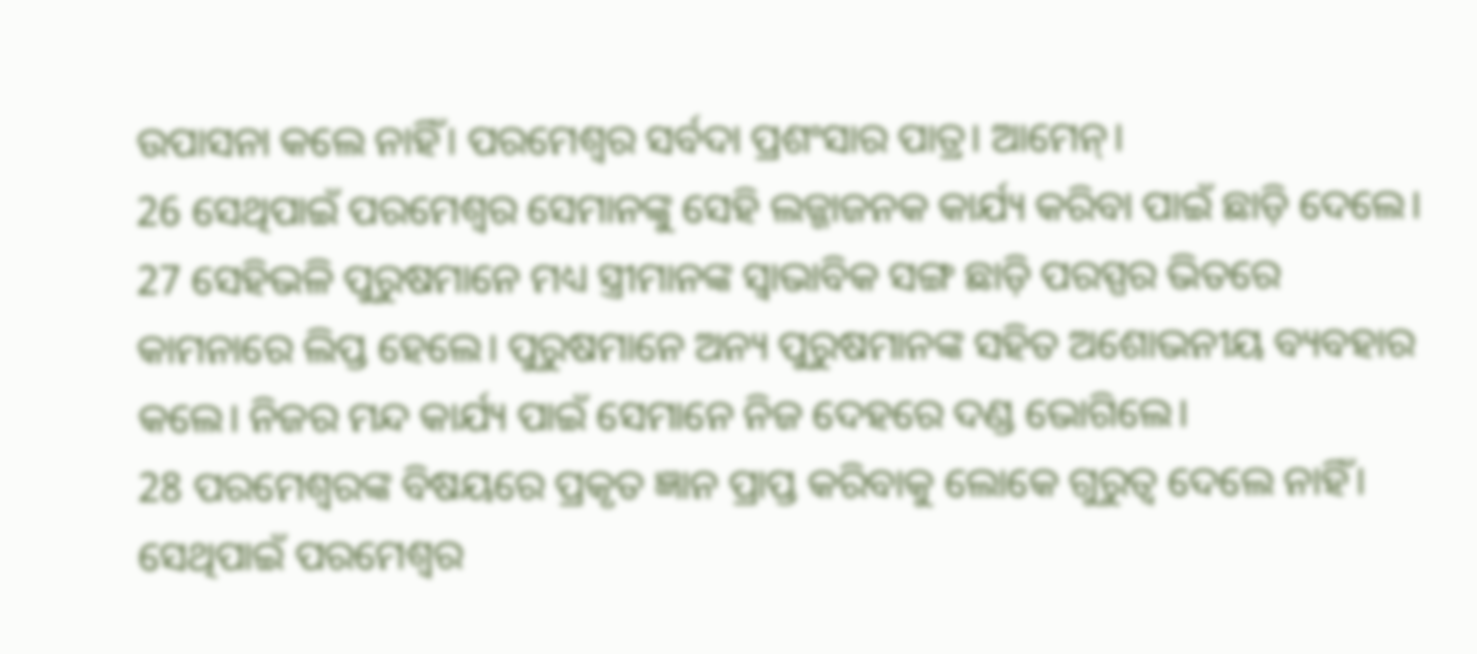ଉପାସନା କଲେ ନାହିଁ। ପରମେଶ୍ୱର ସର୍ବଦା ପ୍ରଶଂସାର ପାତ୍ର। ଆମେନ୍।
26 ସେଥିପାଇଁ ପରମେଶ୍ୱର ସେମାନଙ୍କୁ ସେହି ଲଜ୍ଜାଜନକ କାର୍ଯ୍ୟ କରିବା ପାଇଁ ଛାଡ଼ି ଦେଲେ।
27 ସେହିଭଳି ପୁରୁଷମାନେ ମଧ୍ୟ ସ୍ତ୍ରୀମାନଙ୍କ ସ୍ୱାଭାବିକ ସଙ୍ଗ ଛାଡ଼ି ପରସ୍ପର ଭିତରେ କାମନାରେ ଲିପ୍ତ ହେଲେ। ପୁରୁଷମାନେ ଅନ୍ୟ ପୁରୁଷମାନଙ୍କ ସହିତ ଅଶୋଭନୀୟ ବ୍ୟବହାର କଲେ। ନିଜର ମନ୍ଦ କାର୍ଯ୍ୟ ପାଇଁ ସେମାନେ ନିଜ ଦେହରେ ଦଣ୍ଡ ଭୋଗିଲେ।
28 ପରମେଶ୍ୱରଙ୍କ ବିଷୟରେ ପ୍ରକୃତ ଜ୍ଞାନ ପ୍ରାପ୍ତ କରିବାକୁ ଲୋକେ ଗୁରୁତ୍ୱ ଦେଲେ ନାହିଁ। ସେଥିପାଇଁ ପରମେଶ୍ୱର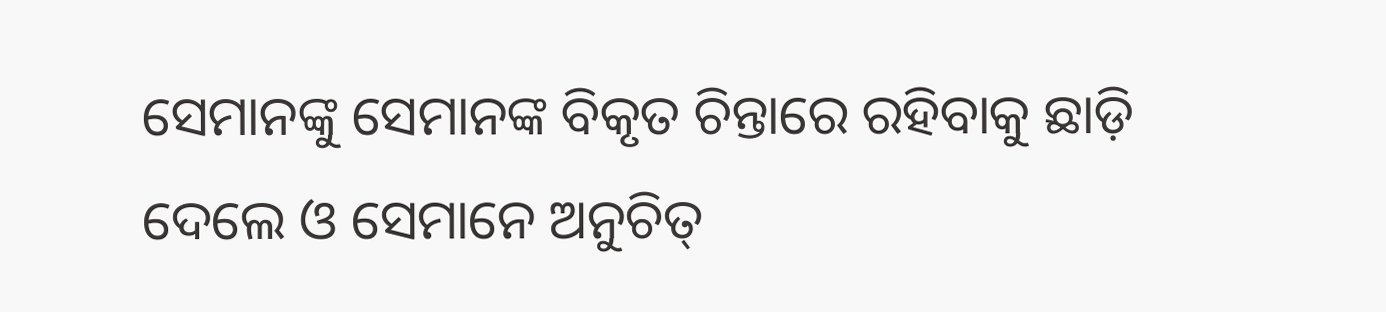ସେମାନଙ୍କୁ ସେମାନଙ୍କ ବିକୃତ ଚିନ୍ତାରେ ରହିବାକୁ ଛାଡ଼ି ଦେଲେ ଓ ସେମାନେ ଅନୁଚିତ୍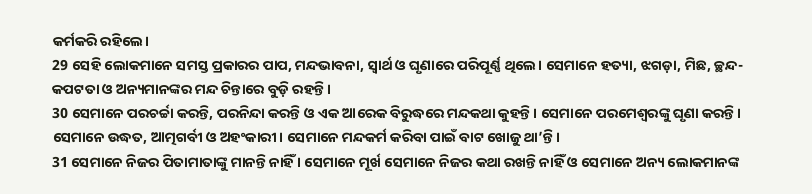କର୍ମକରି ରହିଲେ।
29 ସେହି ଲୋକମାନେ ସମସ୍ତ ପ୍ରକାରର ପାପ, ମନ୍ଦଭାବନା, ସ୍ୱାର୍ଥ ଓ ଘୃଣାରେ ପରିପୂର୍ଣ୍ଣ ଥିଲେ। ସେମାନେ ହତ୍ୟା, ଝଗଡ଼ା, ମିଛ, ଚ୍ଛନ୍ଦ-କପଟତା ଓ ଅନ୍ୟମାନଙ୍କର ମନ୍ଦ ଚିନ୍ତାରେ ବୁଡ଼ି ରହନ୍ତି।
30 ସେମାନେ ପରଚର୍ଚ୍ଚା କରନ୍ତି, ପରନିନ୍ଦା କରନ୍ତି ଓ ଏକ ଆରେକ ବିରୁଦ୍ଧରେ ମନ୍ଦକଥା କୁହନ୍ତି। ସେମାନେ ପରମେଶ୍ୱରଙ୍କୁ ଘୃଣା କରନ୍ତି। ସେମାନେ ଉଦ୍ଧତ, ଆତ୍ମଗର୍ବୀ ଓ ଅହଂକାରୀ। ସେମାନେ ମନ୍ଦକର୍ମ କରିବା ପାଇଁ ବାଟ ଖୋଜୁ ଥା’ନ୍ତି।
31 ସେମାନେ ନିଜର ପିତାମାତାଙ୍କୁ ମାନନ୍ତି ନାହିଁ । ସେମାନେ ମୂର୍ଖ ସେମାନେ ନିଜର କଥା ରଖନ୍ତି ନାହିଁ ଓ ସେମାନେ ଅନ୍ୟ ଲୋକମାନଙ୍କ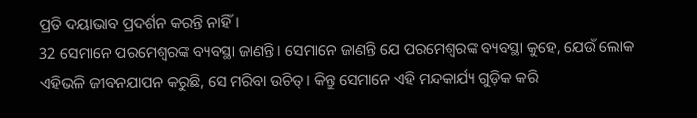ପ୍ରତି ଦୟାଭାବ ପ୍ରଦର୍ଶନ କରନ୍ତି ନାହିଁ।
32 ସେମାନେ ପରମେଶ୍ୱରଙ୍କ ବ୍ୟବସ୍ଥା ଜାଣନ୍ତି। ସେମାନେ ଜାଣନ୍ତି ଯେ ପରମେଶ୍ୱରଙ୍କ ବ୍ୟବସ୍ଥା କୁହେ, ଯେଉଁ ଲୋକ ଏହିଭଳି ଜୀବନଯାପନ କରୁଛି, ସେ ମରିବା ଉଚିତ୍। କିନ୍ତୁ ସେମାନେ ଏହି ମନ୍ଦକାର୍ଯ୍ୟ ଗୁଡ଼ିକ କରି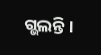ଗ୍ଭଲନ୍ତି।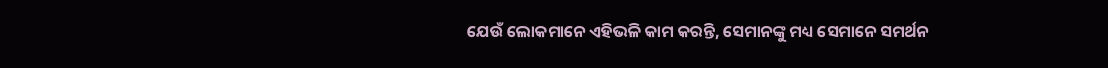ଯେଉଁ ଲୋକମାନେ ଏହିଭଳି କାମ କରନ୍ତି, ସେମାନଙ୍କୁ ମଧ୍ୟ ସେମାନେ ସମର୍ଥନ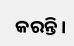କରନ୍ତି।